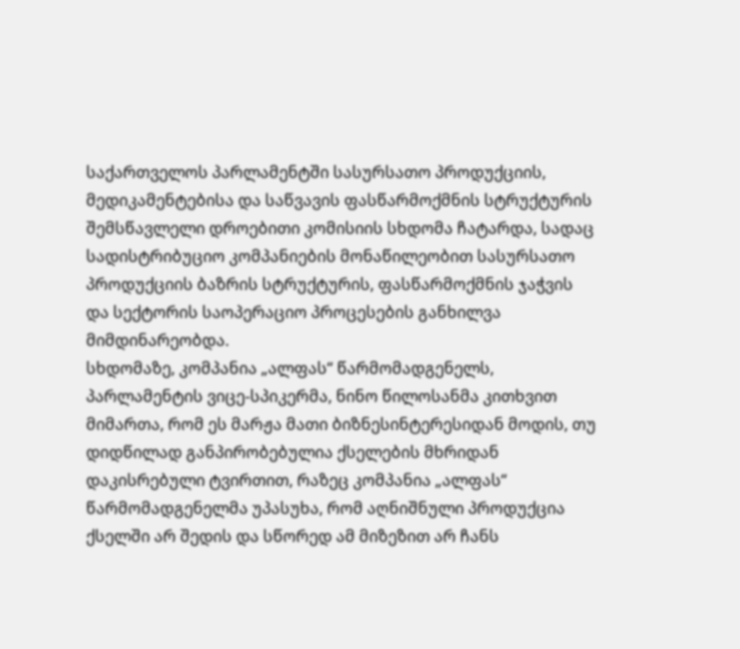საქართველოს პარლამენტში სასურსათო პროდუქციის, მედიკამენტებისა და საწვავის ფასწარმოქმნის სტრუქტურის შემსწავლელი დროებითი კომისიის სხდომა ჩატარდა, სადაც სადისტრიბუციო კომპანიების მონაწილეობით სასურსათო პროდუქციის ბაზრის სტრუქტურის, ფასწარმოქმნის ჯაჭვის და სექტორის საოპერაციო პროცესების განხილვა მიმდინარეობდა.
სხდომაზე, კომპანია „ალფას“ წარმომადგენელს, პარლამენტის ვიცე-სპიკერმა, ნინო წილოსანმა კითხვით მიმართა, რომ ეს მარჟა მათი ბიზნესინტერესიდან მოდის, თუ დიდწილად განპირობებულია ქსელების მხრიდან დაკისრებული ტვირთით, რაზეც კომპანია „ალფას“ წარმომადგენელმა უპასუხა, რომ აღნიშნული პროდუქცია ქსელში არ შედის და სწორედ ამ მიზეზით არ ჩანს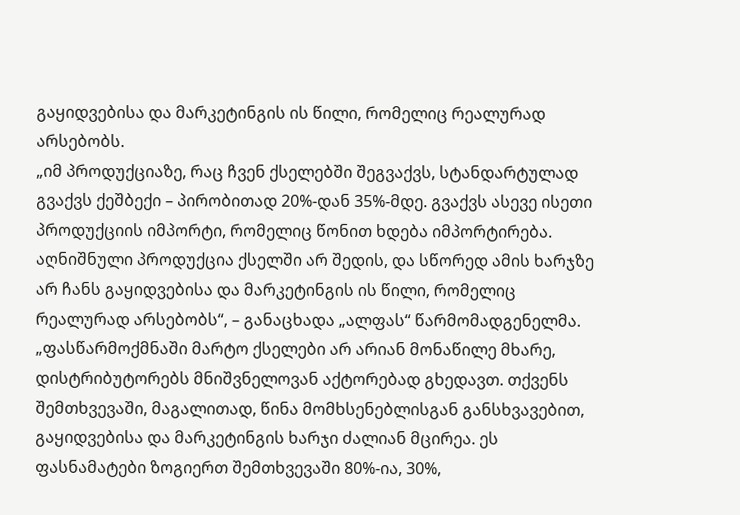გაყიდვებისა და მარკეტინგის ის წილი, რომელიც რეალურად არსებობს.
„იმ პროდუქციაზე, რაც ჩვენ ქსელებში შეგვაქვს, სტანდარტულად გვაქვს ქეშბექი – პირობითად 20%-დან 35%-მდე. გვაქვს ასევე ისეთი პროდუქციის იმპორტი, რომელიც წონით ხდება იმპორტირება. აღნიშნული პროდუქცია ქსელში არ შედის, და სწორედ ამის ხარჯზე არ ჩანს გაყიდვებისა და მარკეტინგის ის წილი, რომელიც რეალურად არსებობს“, – განაცხადა „ალფას“ წარმომადგენელმა.
„ფასწარმოქმნაში მარტო ქსელები არ არიან მონაწილე მხარე, დისტრიბუტორებს მნიშვნელოვან აქტორებად გხედავთ. თქვენს შემთხვევაში, მაგალითად, წინა მომხსენებლისგან განსხვავებით, გაყიდვებისა და მარკეტინგის ხარჯი ძალიან მცირეა. ეს ფასნამატები ზოგიერთ შემთხვევაში 80%-ია, 30%,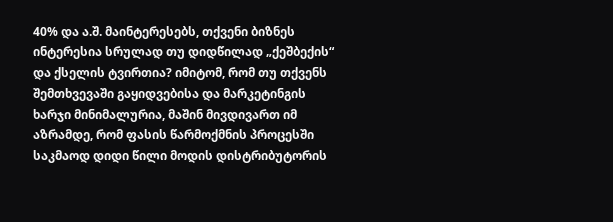40% და ა.შ. მაინტერესებს, თქვენი ბიზნეს ინტერესია სრულად თუ დიდწილად „ქეშბექის“ და ქსელის ტვირთია? იმიტომ, რომ თუ თქვენს შემთხვევაში გაყიდვებისა და მარკეტინგის ხარჯი მინიმალურია, მაშინ მივდივართ იმ აზრამდე, რომ ფასის წარმოქმნის პროცესში საკმაოდ დიდი წილი მოდის დისტრიბუტორის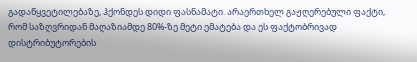გადაწყვეტილებაზე, ჰქონდეს დიდი ფასნამატი. არაერთხელ გაჟღერებული ფაქტი, რომ საზღვრიდან მაღაზიამდე 80%-ზე მეტი ემატება და ეს ფაქტობრივად დისტრიბუტორების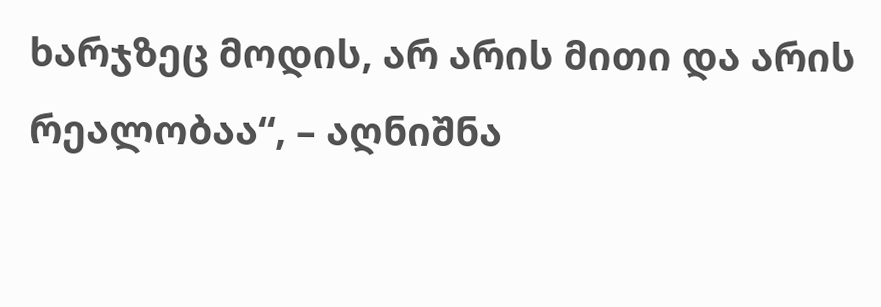ხარჯზეც მოდის, არ არის მითი და არის რეალობაა“, – აღნიშნა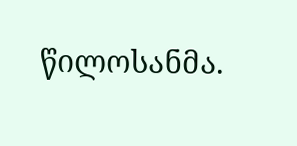წილოსანმა.